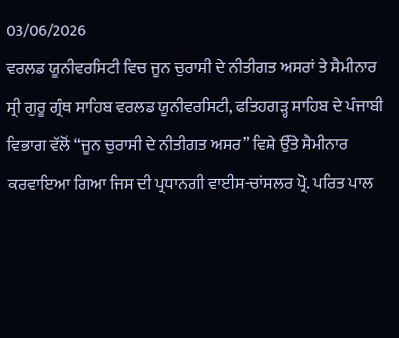03/06/2026
ਵਰਲਡ ਯੂਨੀਵਰਸਿਟੀ ਵਿਚ ਜੂਨ ਚੁਰਾਸੀ ਦੇ ਨੀਤੀਗਤ ਅਸਰਾਂ ਤੇ ਸੈਮੀਨਾਰ
ਸ੍ਰੀ ਗੁਰੂ ਗ੍ਰੰਥ ਸਾਹਿਬ ਵਰਲਡ ਯੂਨੀਵਰਸਿਟੀ, ਫਤਿਹਗੜ੍ਹ ਸਾਹਿਬ ਦੇ ਪੰਜਾਬੀ ਵਿਭਾਗ ਵੱਲੋਂ “ਜੂਨ ਚੁਰਾਸੀ ਦੇ ਨੀਤੀਗਤ ਅਸਰ” ਵਿਸ਼ੇ ਉੱਤੇ ਸੈਮੀਨਾਰ ਕਰਵਾਇਆ ਗਿਆ ਜਿਸ ਦੀ ਪ੍ਰਧਾਨਗੀ ਵਾਈਸ-ਚਾਂਸਲਰ ਪ੍ਰੋ. ਪਰਿਤ ਪਾਲ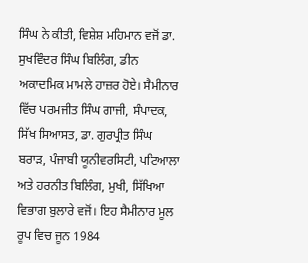ਸਿੰਘ ਨੇ ਕੀਤੀ, ਵਿਸ਼ੇਸ਼ ਮਹਿਮਾਨ ਵਜੋਂ ਡਾ. ਸੁਖਵਿੰਦਰ ਸਿੰਘ ਬਿਲਿੰਗ, ਡੀਨ ਅਕਾਦਮਿਕ ਮਾਮਲੇ ਹਾਜ਼ਰ ਹੋਏ। ਸੈਮੀਨਾਰ ਵਿੱਚ ਪਰਮਜੀਤ ਸਿੰਘ ਗਾਜੀ, ਸੰਪਾਦਕ, ਸਿੱਖ ਸਿਆਸਤ, ਡਾ. ਗੁਰਪ੍ਰੀਤ ਸਿੰਘ ਬਰਾੜ, ਪੰਜਾਬੀ ਯੂਨੀਵਰਸਿਟੀ, ਪਟਿਆਲਾ ਅਤੇ ਹਰਨੀਤ ਬਿਲਿੰਗ, ਮੁਖੀ, ਸਿੱਖਿਆ ਵਿਭਾਗ ਬੁਲਾਰੇ ਵਜੋਂ। ਇਹ ਸੈਮੀਨਾਰ ਮੂਲ ਰੂਪ ਵਿਚ ਜੂਨ 1984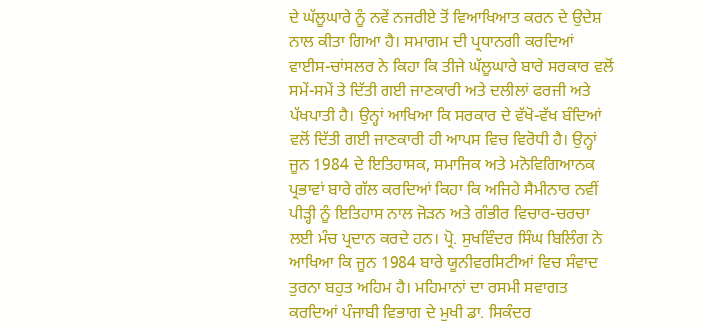ਦੇ ਘੱਲੂਘਾਰੇ ਨੂੰ ਨਵੇਂ ਨਜਰੀਏ ਤੋਂ ਵਿਆਖਿਆਤ ਕਰਨ ਦੇ ਉਦੇਸ਼ ਨਾਲ ਕੀਤਾ ਗਿਆ ਹੈ। ਸਮਾਗਮ ਦੀ ਪ੍ਰਧਾਨਗੀ ਕਰਦਿਆਂ ਵਾਈਸ-ਚਾਂਸਲਰ ਨੇ ਕਿਹਾ ਕਿ ਤੀਜੇ ਘੱਲੂਘਾਰੇ ਬਾਰੇ ਸਰਕਾਰ ਵਲੋਂ ਸਮੇਂ-ਸਮੇਂ ਤੇ ਦਿੱਤੀ ਗਈ ਜਾਣਕਾਰੀ ਅਤੇ ਦਲੀਲਾਂ ਫਰਜੀ ਅਤੇ ਪੱਖਪਾਤੀ ਹੈ। ਉਨ੍ਹਾਂ ਆਖਿਆ ਕਿ ਸਰਕਾਰ ਦੇ ਵੱਖੋ-ਵੱਖ ਬੰਦਿਆਂ ਵਲੋਂ ਦਿੱਤੀ ਗਈ ਜਾਣਕਾਰੀ ਹੀ ਆਪਸ ਵਿਚ ਵਿਰੋਧੀ ਹੈ। ਉਨ੍ਹਾਂ ਜੂਨ 1984 ਦੇ ਇਤਿਹਾਸਕ, ਸਮਾਜਿਕ ਅਤੇ ਮਨੋਵਿਗਿਆਨਕ ਪ੍ਰਭਾਵਾਂ ਬਾਰੇ ਗੱਲ ਕਰਦਿਆਂ ਕਿਹਾ ਕਿ ਅਜਿਹੇ ਸੈਮੀਨਾਰ ਨਵੀਂ ਪੀੜ੍ਹੀ ਨੂੰ ਇਤਿਹਾਸ ਨਾਲ ਜੋੜਨ ਅਤੇ ਗੰਭੀਰ ਵਿਚਾਰ-ਚਰਚਾ ਲਈ ਮੰਚ ਪ੍ਰਦਾਨ ਕਰਦੇ ਹਨ। ਪ੍ਰੋ. ਸੁਖਵਿੰਦਰ ਸਿੰਘ ਬਿਲਿੰਗ ਨੇ ਆਖਿਆ ਕਿ ਜੂਨ 1984 ਬਾਰੇ ਯੂਨੀਵਰਸਿਟੀਆਂ ਵਿਚ ਸੰਵਾਦ ਤੁਰਨਾ ਬਹੁਤ ਅਹਿਮ ਹੈ। ਮਹਿਮਾਨਾਂ ਦਾ ਰਸਮੀ ਸਵਾਗਤ ਕਰਦਿਆਂ ਪੰਜਾਬੀ ਵਿਭਾਗ ਦੇ ਮੁਖੀ ਡਾ. ਸਿਕੰਦਰ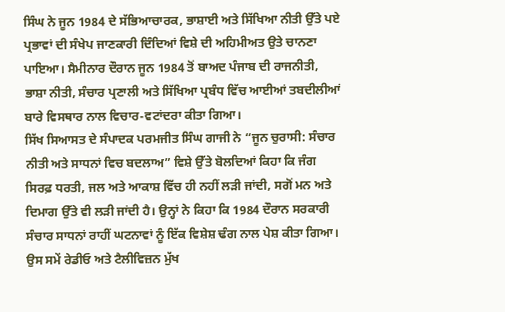ਸਿੰਘ ਨੇ ਜੂਨ 1984 ਦੇ ਸੱਭਿਆਚਾਰਕ, ਭਾਸ਼ਾਈ ਅਤੇ ਸਿੱਖਿਆ ਨੀਤੀ ਉੱਤੇ ਪਏ ਪ੍ਰਭਾਵਾਂ ਦੀ ਸੰਖੇਪ ਜਾਣਕਾਰੀ ਦਿੰਦਿਆਂ ਵਿਸ਼ੇ ਦੀ ਅਹਿਮੀਅਤ ਉਤੇ ਚਾਨਣਾ ਪਾਇਆ। ਸੈਮੀਨਾਰ ਦੌਰਾਨ ਜੂਨ 1984 ਤੋਂ ਬਾਅਦ ਪੰਜਾਬ ਦੀ ਰਾਜਨੀਤੀ, ਭਾਸ਼ਾ ਨੀਤੀ, ਸੰਚਾਰ ਪ੍ਰਣਾਲੀ ਅਤੇ ਸਿੱਖਿਆ ਪ੍ਰਬੰਧ ਵਿੱਚ ਆਈਆਂ ਤਬਦੀਲੀਆਂ ਬਾਰੇ ਵਿਸਥਾਰ ਨਾਲ ਵਿਚਾਰ-ਵਟਾਂਦਰਾ ਕੀਤਾ ਗਿਆ।
ਸਿੱਖ ਸਿਆਸਤ ਦੇ ਸੰਪਾਦਕ ਪਰਮਜੀਤ ਸਿੰਘ ਗਾਜੀ ਨੇ “ਜੂਨ ਚੁਰਾਸੀ: ਸੰਚਾਰ ਨੀਤੀ ਅਤੇ ਸਾਧਨਾਂ ਵਿਚ ਬਦਲਾਅ” ਵਿਸ਼ੇ ਉੱਤੇ ਬੋਲਦਿਆਂ ਕਿਹਾ ਕਿ ਜੰਗ ਸਿਰਫ਼ ਧਰਤੀ, ਜਲ ਅਤੇ ਆਕਾਸ਼ ਵਿੱਚ ਹੀ ਨਹੀਂ ਲੜੀ ਜਾਂਦੀ, ਸਗੋਂ ਮਨ ਅਤੇ ਦਿਮਾਗ ਉੱਤੇ ਵੀ ਲੜੀ ਜਾਂਦੀ ਹੈ। ਉਨ੍ਹਾਂ ਨੇ ਕਿਹਾ ਕਿ 1984 ਦੌਰਾਨ ਸਰਕਾਰੀ ਸੰਚਾਰ ਸਾਧਨਾਂ ਰਾਹੀਂ ਘਟਨਾਵਾਂ ਨੂੰ ਇੱਕ ਵਿਸ਼ੇਸ਼ ਢੰਗ ਨਾਲ ਪੇਸ਼ ਕੀਤਾ ਗਿਆ। ਉਸ ਸਮੇਂ ਰੇਡੀਓ ਅਤੇ ਟੈਲੀਵਿਜ਼ਨ ਮੁੱਖ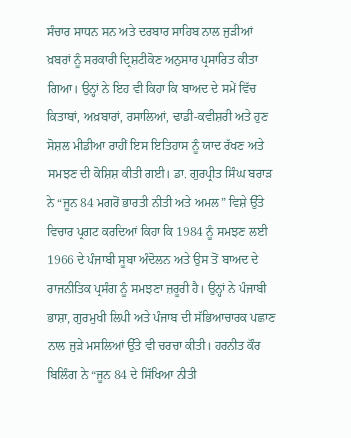ਸੰਚਾਰ ਸਾਧਨ ਸਨ ਅਤੇ ਦਰਬਾਰ ਸਾਹਿਬ ਨਾਲ ਜੁੜੀਆਂ ਖ਼ਬਰਾਂ ਨੂੰ ਸਰਕਾਰੀ ਦ੍ਰਿਸ਼ਟੀਕੋਣ ਅਨੁਸਾਰ ਪ੍ਰਸਾਰਿਤ ਕੀਤਾ ਗਿਆ। ਉਨ੍ਹਾਂ ਨੇ ਇਹ ਵੀ ਕਿਹਾ ਕਿ ਬਾਅਦ ਦੇ ਸਮੇਂ ਵਿੱਚ ਕਿਤਾਬਾਂ, ਅਖ਼ਬਾਰਾਂ, ਰਸਾਲਿਆਂ, ਢਾਡੀ-ਕਵੀਸ਼ਰੀ ਅਤੇ ਹੁਣ ਸੋਸ਼ਲ ਮੀਡੀਆ ਰਾਹੀਂ ਇਸ ਇਤਿਹਾਸ ਨੂੰ ਯਾਦ ਰੱਖਣ ਅਤੇ ਸਮਝਣ ਦੀ ਕੋਸ਼ਿਸ਼ ਕੀਤੀ ਗਈ। ਡਾ. ਗੁਰਪ੍ਰੀਤ ਸਿੰਘ ਬਰਾੜ ਨੇ “ਜੂਨ 84 ਮਗਰੋਂ ਭਾਰਤੀ ਨੀਤੀ ਅਤੇ ਅਮਲ” ਵਿਸ਼ੇ ਉੱਤੇ ਵਿਚਾਰ ਪ੍ਰਗਟ ਕਰਦਿਆਂ ਕਿਹਾ ਕਿ 1984 ਨੂੰ ਸਮਝਣ ਲਈ 1966 ਦੇ ਪੰਜਾਬੀ ਸੂਬਾ ਅੰਦੋਲਨ ਅਤੇ ਉਸ ਤੋਂ ਬਾਅਦ ਦੇ ਰਾਜਨੀਤਿਕ ਪ੍ਰਸੰਗ ਨੂੰ ਸਮਝਣਾ ਜ਼ਰੂਰੀ ਹੈ। ਉਨ੍ਹਾਂ ਨੇ ਪੰਜਾਬੀ ਭਾਸ਼ਾ, ਗੁਰਮੁਖੀ ਲਿਪੀ ਅਤੇ ਪੰਜਾਬ ਦੀ ਸੱਭਿਆਚਾਰਕ ਪਛਾਣ ਨਾਲ ਜੁੜੇ ਮਸਲਿਆਂ ਉੱਤੇ ਵੀ ਚਰਚਾ ਕੀਤੀ। ਹਰਨੀਤ ਕੌਰ ਬਿਲਿੰਗ ਨੇ “ਜੂਨ 84 ਦੇ ਸਿੱਖਿਆ ਨੀਤੀ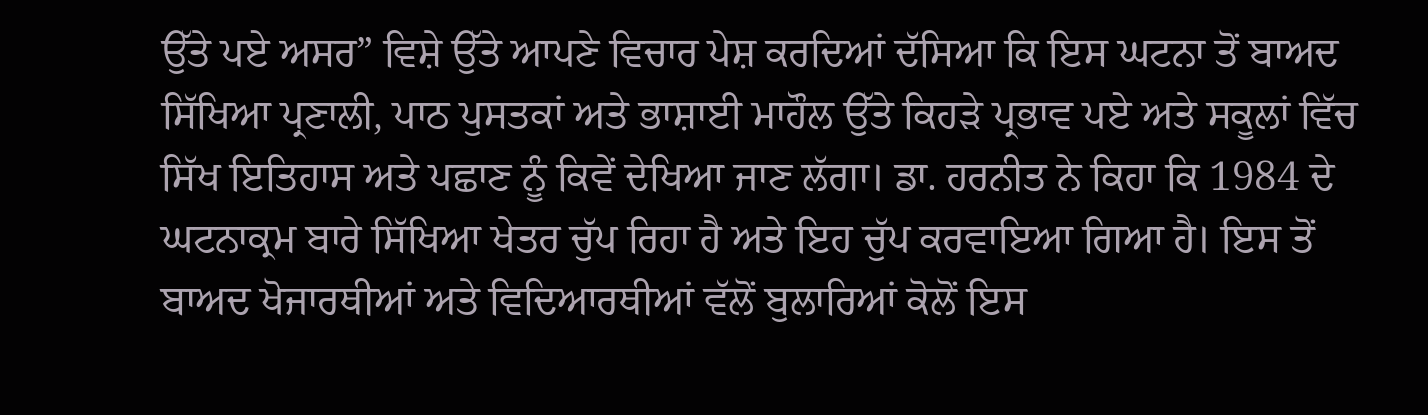ਉੱਤੇ ਪਏ ਅਸਰ” ਵਿਸ਼ੇ ਉੱਤੇ ਆਪਣੇ ਵਿਚਾਰ ਪੇਸ਼ ਕਰਦਿਆਂ ਦੱਸਿਆ ਕਿ ਇਸ ਘਟਨਾ ਤੋਂ ਬਾਅਦ ਸਿੱਖਿਆ ਪ੍ਰਣਾਲੀ, ਪਾਠ ਪੁਸਤਕਾਂ ਅਤੇ ਭਾਸ਼ਾਈ ਮਾਹੌਲ ਉੱਤੇ ਕਿਹੜੇ ਪ੍ਰਭਾਵ ਪਏ ਅਤੇ ਸਕੂਲਾਂ ਵਿੱਚ ਸਿੱਖ ਇਤਿਹਾਸ ਅਤੇ ਪਛਾਣ ਨੂੰ ਕਿਵੇਂ ਦੇਖਿਆ ਜਾਣ ਲੱਗਾ। ਡਾ. ਹਰਨੀਤ ਨੇ ਕਿਹਾ ਕਿ 1984 ਦੇ ਘਟਨਾਕ੍ਰਮ ਬਾਰੇ ਸਿੱਖਿਆ ਖੇਤਰ ਚੁੱਪ ਰਿਹਾ ਹੈ ਅਤੇ ਇਹ ਚੁੱਪ ਕਰਵਾਇਆ ਗਿਆ ਹੈ। ਇਸ ਤੋਂ ਬਾਅਦ ਖੋਜਾਰਥੀਆਂ ਅਤੇ ਵਿਦਿਆਰਥੀਆਂ ਵੱਲੋਂ ਬੁਲਾਰਿਆਂ ਕੋਲੋਂ ਇਸ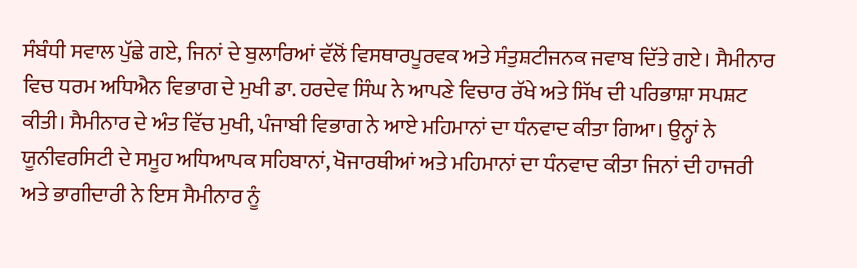ਸੰਬੰਧੀ ਸਵਾਲ ਪੁੱਛੇ ਗਏ, ਜਿਨਾਂ ਦੇ ਬੁਲਾਰਿਆਂ ਵੱਲੋਂ ਵਿਸਥਾਰਪੂਰਵਕ ਅਤੇ ਸੰਤੁਸ਼ਟੀਜਨਕ ਜਵਾਬ ਦਿੱਤੇ ਗਏ। ਸੈਮੀਨਾਰ ਵਿਚ ਧਰਮ ਅਧਿਐਨ ਵਿਭਾਗ ਦੇ ਮੁਖੀ ਡਾ. ਹਰਦੇਵ ਸਿੰਘ ਨੇ ਆਪਣੇ ਵਿਚਾਰ ਰੱਖੇ ਅਤੇ ਸਿੱਖ ਦੀ ਪਰਿਭਾਸ਼ਾ ਸਪਸ਼ਟ ਕੀਤੀ। ਸੈਮੀਨਾਰ ਦੇ ਅੰਤ ਵਿੱਚ ਮੁਖੀ, ਪੰਜਾਬੀ ਵਿਭਾਗ ਨੇ ਆਏ ਮਹਿਮਾਨਾਂ ਦਾ ਧੰਨਵਾਦ ਕੀਤਾ ਗਿਆ। ਉਨ੍ਹਾਂ ਨੇ ਯੂਨੀਵਰਸਿਟੀ ਦੇ ਸਮੂਹ ਅਧਿਆਪਕ ਸਹਿਬਾਨਾਂ, ਖੋਜਾਰਥੀਆਂ ਅਤੇ ਮਹਿਮਾਨਾਂ ਦਾ ਧੰਨਵਾਦ ਕੀਤਾ ਜਿਨਾਂ ਦੀ ਹਾਜਰੀ ਅਤੇ ਭਾਗੀਦਾਰੀ ਨੇ ਇਸ ਸੈਮੀਨਾਰ ਨੂੰ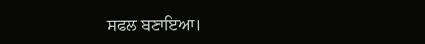ਸਫਲ ਬਣਾਇਆ।